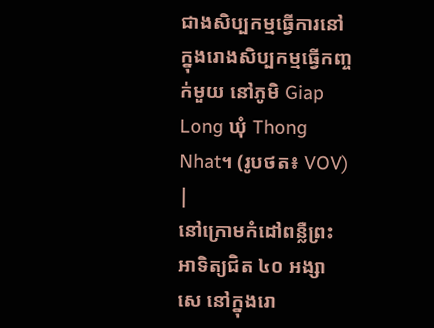ជាងសិប្បកម្មធ្វើការនៅក្នុងរោងសិប្បកម្មធ្វើកញ្ចក់មួយ នៅភូមិ Giap Long ឃុំ Thong Nhat។ (រូបថត៖ VOV) |
នៅក្រោមកំដៅពន្លឺព្រះអាទិត្យជិត ៤០ អង្សាសេ នៅក្នុងរោ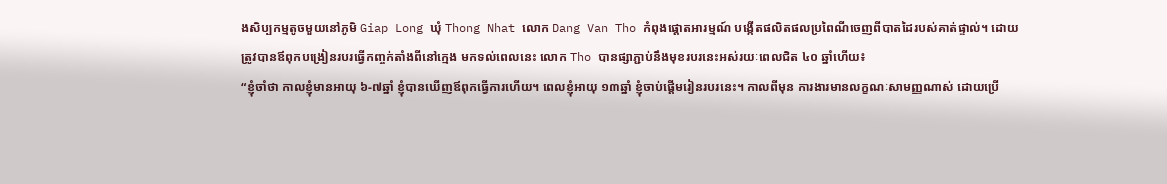ងសិប្បកម្មតូចមួយនៅភូមិ Giap Long ឃុំ Thong Nhat លោក Dang Van Tho កំពុងផ្ដោតអារម្មណ៍ បង្កើតផលិតផលប្រពៃណីចេញពីបាតដៃរបស់គាត់ផ្ទាល់។ ដោយត្រូវបានឪពុកបង្រៀនរបរធ្វើកញ្ចក់តាំងពីនៅក្មេង មកទល់ពេលនេះ លោក Tho បានផ្សាភ្ជាប់នឹងមុខរបរនេះអស់រយៈពេលជិត ៤០ ឆ្នាំហើយ៖
“ខ្ញុំចាំថា កាលខ្ញុំមានអាយុ ៦-៧ឆ្នាំ ខ្ញុំបានឃើញឪពុកធ្វើការហើយ។ ពេលខ្ញុំអាយុ ១៣ឆ្នាំ ខ្ញុំចាប់ផ្តើមរៀនរបរនេះ។ កាលពីមុន ការងារមានលក្ខណៈសាមញ្ញណាស់ ដោយប្រើ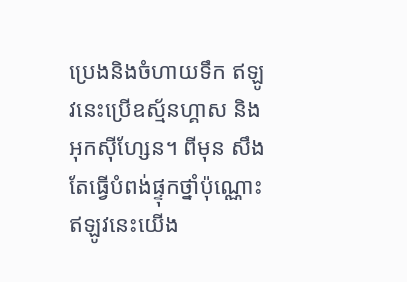ប្រេងនិងចំហាយទឹក ឥឡូវនេះប្រើឧស្ម័នហ្គាស និងអុកស៊ីហ្សែន។ ពីមុន សឹងតែធ្វើបំពង់ផ្ទុកថ្នាំប៉ុណ្ណោះ ឥឡូវនេះយើង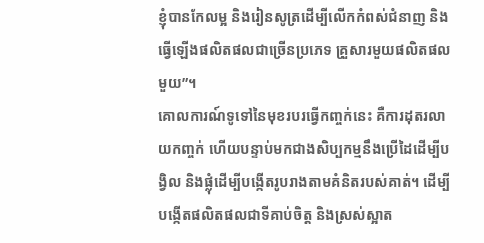ខ្ញុំបានកែលម្អ និងរៀនសូត្រដើម្បីលើកកំពស់ជំនាញ និងធ្វើឡើងផលិតផលជាច្រើនប្រភេទ គ្រួសារមួយផលិតផលមួយ”។
គោលការណ៍ទូទៅនៃមុខរបរធ្វើកញ្ចក់នេះ គឺការដុតរលាយកញ្ចក់ ហើយបន្ទាប់មកជាងសិប្បកម្មនឹងប្រើដៃដើម្បីបង្វិល និងផ្លុំដើម្បីបង្កើតរូបរាងតាមគំនិតរបស់គាត់។ ដើម្បីបង្កើតផលិតផលជាទីគាប់ចិត្ត និងស្រស់ស្អាត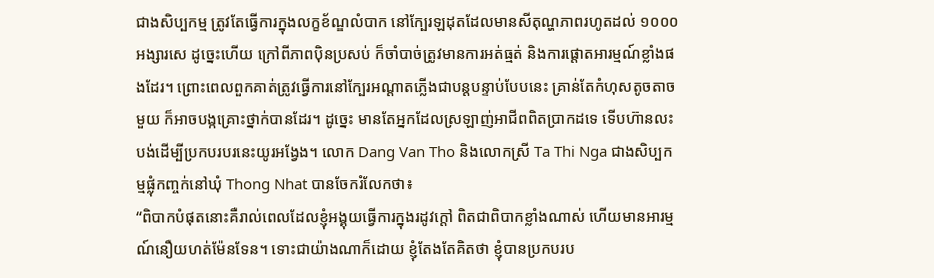ជាងសិប្បកម្ម ត្រូវតែធ្វើការក្នុងលក្ខខ័ណ្ឌលំបាក នៅក្បែរឡដុតដែលមានសីតុណ្ហភាពរហូតដល់ ១០០០ អង្សារសេ ដូច្នេះហើយ ក្រៅពីភាពប៉ិនប្រសប់ ក៏ចាំបាច់ត្រូវមានការអត់ធ្មត់ និងការផ្តោតអារម្មណ៍ខ្លាំងផងដែរ។ ព្រោះពេលពួកគាត់ត្រូវធ្វើការនៅក្បែរអណ្ដាតភ្លើងជាបន្តបន្ទាប់បែបនេះ គ្រាន់តែកំហុសតូចតាចមួយ ក៏អាចបង្កគ្រោះថ្នាក់បានដែរ។ ដូច្នេះ មានតែអ្នកដែលស្រឡាញ់អាជីពពិតប្រាកដទេ ទើបហ៊ានលះបង់ដើម្បីប្រកបរបរនេះយូរអង្វែង។ លោក Dang Van Tho និងលោកស្រី Ta Thi Nga ជាងសិប្បកម្មផ្លុំកញ្ចក់នៅឃុំ Thong Nhat បានចែករំលែកថា៖
“ពិបាកបំផុតនោះគឺរាល់ពេលដែលខ្ញុំអង្គុយធ្វើការក្នុងរដូវក្ដៅ ពិតជាពិបាកខ្លាំងណាស់ ហើយមានអារម្មណ៍នឿយហត់ម៉ែនទែន។ ទោះជាយ៉ាងណាក៏ដោយ ខ្ញុំតែងតែគិតថា ខ្ញុំបានប្រកបរប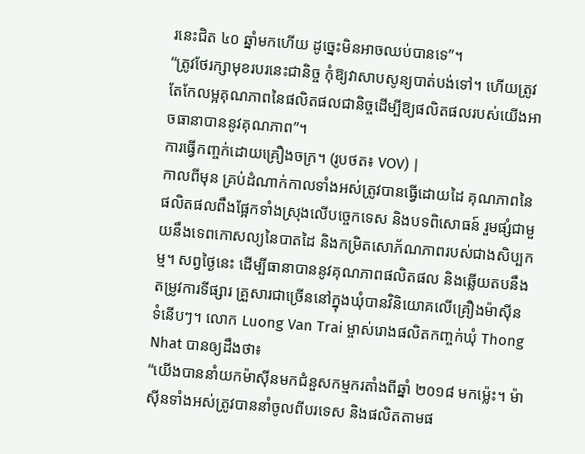រនេះជិត ៤០ ឆ្នាំមកហើយ ដូច្នេះមិនអាចឈប់បានទេ”។
“ត្រូវថែរក្សាមុខរបរនេះជានិច្ច កុំឱ្យវាសាបសូន្យបាត់បង់ទៅ។ ហើយត្រូវតែកែលម្អគុណភាពនៃផលិតផលជានិច្ចដើម្បីឱ្យផលិតផលរបស់យើងអាចធានាបាននូវគុណភាព”។
ការធ្វើកញ្ចក់ដោយគ្រឿងចក្រ។ (រូបថត៖ VOV) |
កាលពីមុន គ្រប់ដំណាក់កាលទាំងអស់ត្រូវបានធ្វើដោយដៃ គុណភាពនៃផលិតផលពឹងផ្អែកទាំងស្រុងលើបច្ចេកទេស និងបទពិសោធន៍ រួមផ្សំជាមួយនឹងទេពកោសល្យនៃបាតដៃ និងកម្រិតសោភ័ណភាពរបស់ជាងសិប្បកម្ម។ សព្វថ្ងៃនេះ ដើម្បីធានាបាននូវគុណភាពផលិតផល និងឆ្លើយតបនឹងតម្រូវការទីផ្សារ គ្រួសារជាច្រើននៅក្នុងឃុំបានវិនិយោគលើគ្រឿងម៉ាស៊ីនទំនើបៗ។ លោក Luong Van Trai ម្ចាស់រោងផលិតកញ្ចក់ឃុំ Thong Nhat បានឲ្យដឹងថា៖
“យើងបាននាំយកម៉ាស៊ីនមកជំនួសកម្មករតាំងពីឆ្នាំ ២០១៨ មកម្ល៉េះ។ ម៉ាស៊ីនទាំងអស់ត្រូវបាននាំចូលពីបរទេស និងផលិតតាមផ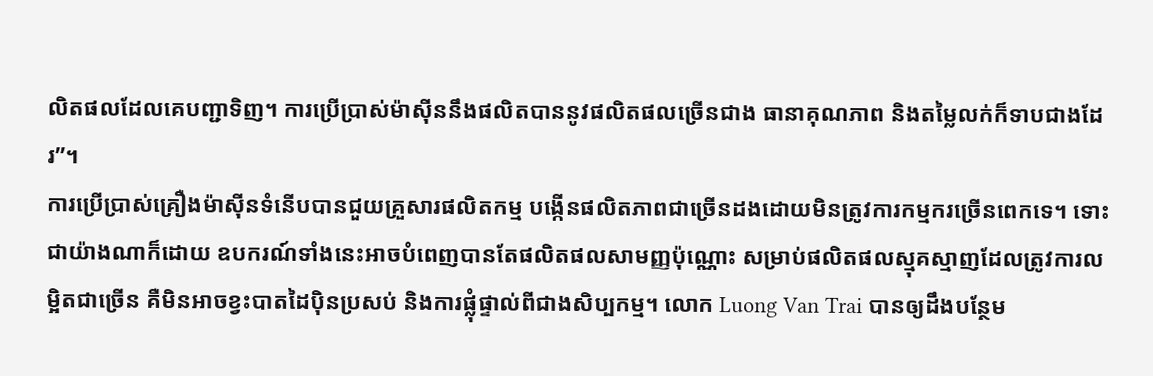លិតផលដែលគេបញ្ជាទិញ។ ការប្រើប្រាស់ម៉ាស៊ីននឹងផលិតបាននូវផលិតផលច្រើនជាង ធានាគុណភាព និងតម្លៃលក់ក៏ទាបជាងដែរ”។
ការប្រើប្រាស់គ្រឿងម៉ាស៊ីនទំនើបបានជួយគ្រួសារផលិតកម្ម បង្កើនផលិតភាពជាច្រើនដងដោយមិនត្រូវការកម្មករច្រើនពេកទេ។ ទោះជាយ៉ាងណាក៏ដោយ ឧបករណ៍ទាំងនេះអាចបំពេញបានតែផលិតផលសាមញ្ញប៉ុណ្ណោះ សម្រាប់ផលិតផលស្មុគស្មាញដែលត្រូវការលម្អិតជាច្រើន គឺមិនអាចខ្វះបាតដៃប៉ិនប្រសប់ និងការផ្លុំផ្ទាល់ពីជាងសិប្បកម្ម។ លោក Luong Van Trai បានឲ្យដឹងបន្ថែម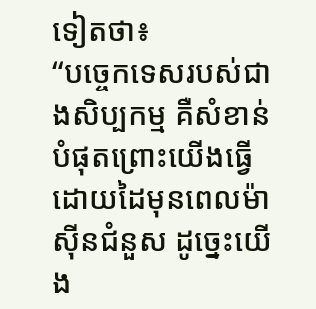ទៀតថា៖
“បច្ចេកទេសរបស់ជាងសិប្បកម្ម គឺសំខាន់បំផុតព្រោះយើងធ្វើដោយដៃមុនពេលម៉ាស៊ីនជំនួស ដូច្នេះយើង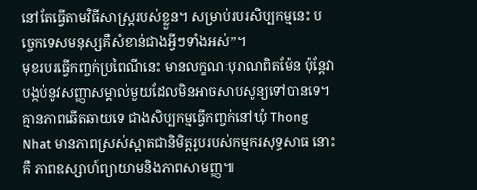នៅតែធ្វើតាមវិធីសាស្ត្ររបស់ខ្លួន។ សម្រាប់របរសិប្បកម្មនេះ បច្ចេកទេសមនុស្សគឺសំខាន់ជាងអ្វីៗទាំងអស់”។
មុខរបរធ្វើកញ្ចក់ប្រពៃណីនេះ មានលក្ខណៈបុរាណពិតម៉ែន ប៉ុន្តែវាបង្កប់នូវសញ្ញាសម្គាល់មួយដែលមិនអាចសាបសូន្យទៅបានទេ។ គ្មានភាពឆើតឆាយទេ ជាងសិប្បកម្មធ្វើកញ្ចក់នៅឃុំ Thong Nhat មានភាពស្រស់ស្អាតជានិមិត្ដរូបរបស់កម្មករសុទ្ធសាធ នោះគឺ ភាពឧស្សាហ៍ព្យាយាមនិងភាពសាមញ្ញ៕